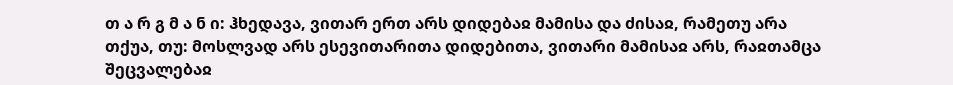თ ა რ გ მ ა ნ ი: ჰხედავა, ვითარ ერთ არს დიდებაჲ მამისა და ძისაჲ, რამეთუ არა თქუა, თუ: მოსლვად არს ესევითარითა დიდებითა, ვითარი მამისაჲ არს, რაჲთამცა შეცვალებაჲ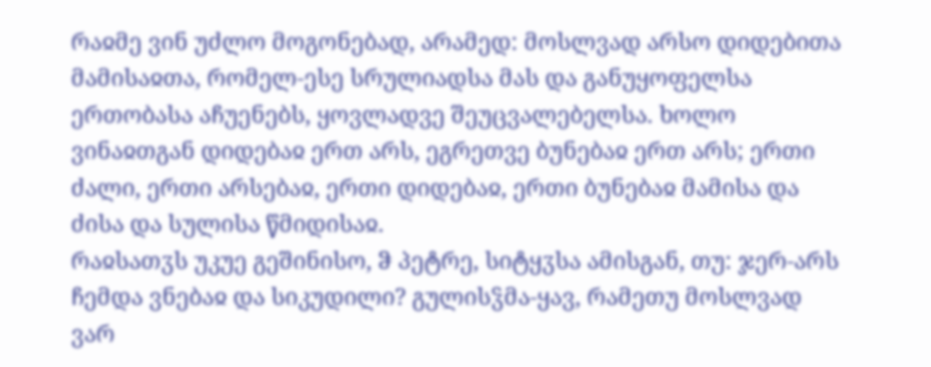რაჲმე ვინ უძლო მოგონებად, არამედ: მოსლვად არსო დიდებითა მამისაჲთა, რომელ-ესე სრულიადსა მას და განუყოფელსა ერთობასა აჩუენებს, ყოვლადვე შეუცვალებელსა. ხოლო ვინაჲთგან დიდებაჲ ერთ არს, ეგრეთვე ბუნებაჲ ერთ არს; ერთი ძალი, ერთი არსებაჲ, ერთი დიდებაჲ, ერთი ბუნებაჲ მამისა და ძისა და სულისა წმიდისაჲ.
რაჲსათჳს უკუე გეშინისო, ჵ პეტრე, სიტყჳსა ამისგან, თუ: ჯერ-არს ჩემდა ვნებაჲ და სიკუდილი? გულისჴმა-ყავ, რამეთუ მოსლვად ვარ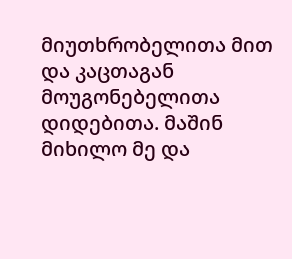მიუთხრობელითა მით და კაცთაგან მოუგონებელითა დიდებითა. მაშინ მიხილო მე და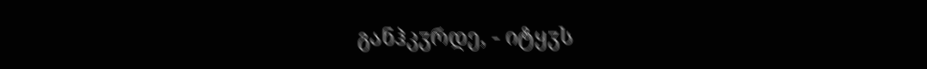განჰკჳრდე, - იტყჳს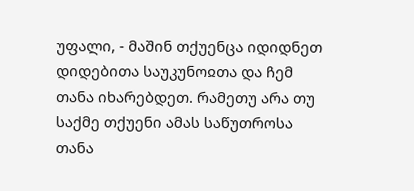უფალი, - მაშინ თქუენცა იდიდნეთ დიდებითა საუკუნოჲთა და ჩემ თანა იხარებდეთ. რამეთუ არა თუ საქმე თქუენი ამას საწუთროსა თანა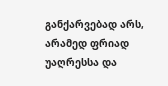განქარვებად არს, არამედ ფრიად უაღრესსა და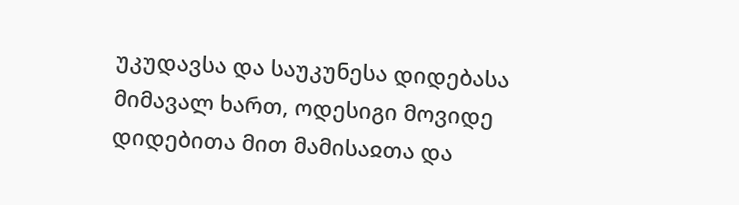უკუდავსა და საუკუნესა დიდებასა მიმავალ ხართ, ოდესიგი მოვიდე დიდებითა მით მამისაჲთა და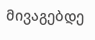მივაგებდე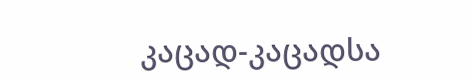კაცად-კაცადსა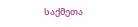საქმეთა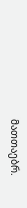მათთაებრ.